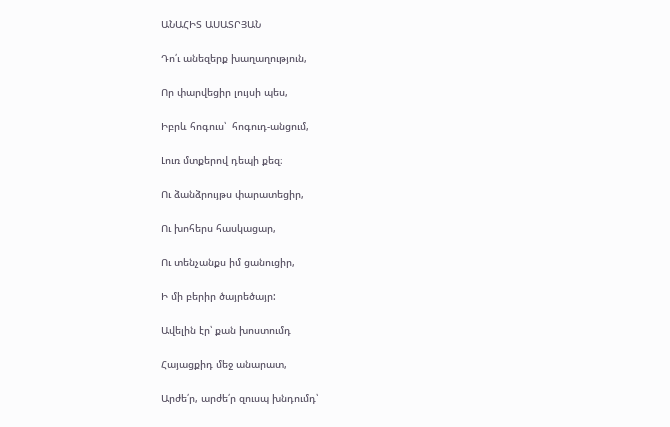ԱՆԱՀԻՏ ԱՍԱՏՐՅԱՆ

Դո՛ւ անեզերք խաղաղություն,

Որ փարվեցիր լույսի պես,

Իբրև հոգուս՝  հոգուդ-անցում,

Լուռ մտքերով դեպի քեզ։

Ու ձանձրույթս փարատեցիր,

Ու խոհերս հասկացար,

Ու տենչանքս իմ ցանուցիր,

Ի մի բերիր ծայրեծայր:

Ավելին էր՝ քան խոստումդ

Հայացքիդ մեջ անարատ,

Արժե՛ր, արժե՛ր զուսպ խնդումդ՝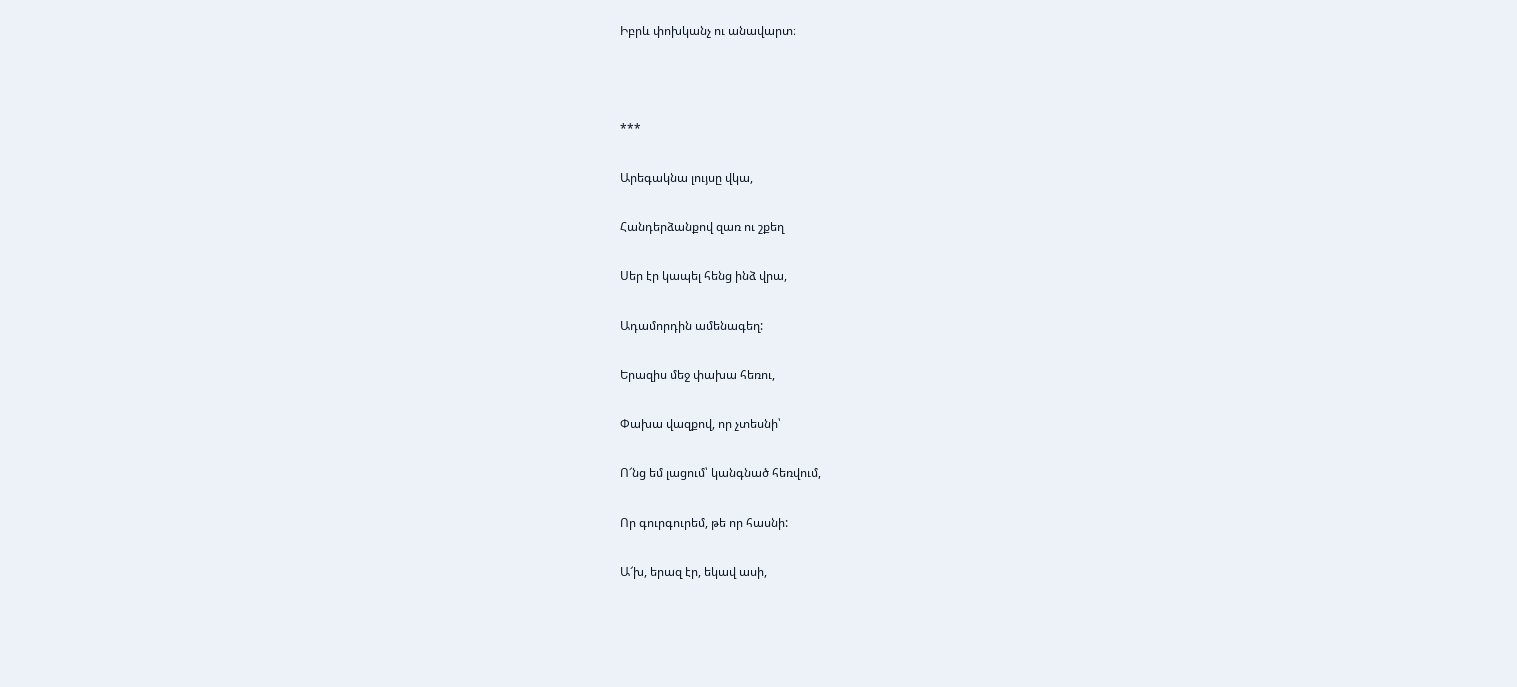Իբրև փոխկանչ ու անավարտ։



***

Արեգակնա լույսը վկա,

Հանդերձանքով զառ ու շքեղ

Սեր էր կապել հենց ինձ վրա,

Ադամորդին ամենագեղ:

Երազիս մեջ փախա հեռու,

Փախա վազքով, որ չտեսնի՝

Ո՜նց եմ լացում՝ կանգնած հեռվում,

Որ գուրգուրեմ, թե որ հասնի:

Ա՜խ, երազ էր, եկավ ասի,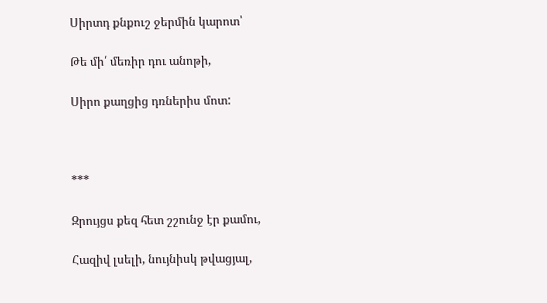Սիրտդ քնքուշ ջերմին կարոտ՝

Թե մի՛ մեռիր դու անոթի,

Սիրո քաղցից դռներիս մոտ:



***

Զրույցս քեզ հետ շշունջ էր քամու,

Հազիվ լսելի, նույնիսկ թվացյալ,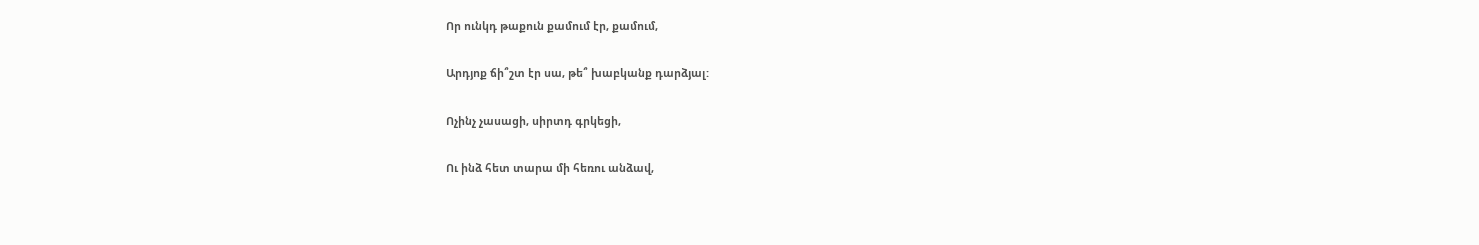Որ ունկդ թաքուն քամում էր, քամում,

Արդյոք ճի՞շտ էր սա, թե՞ խաբկանք դարձյալ:

Ոչինչ չասացի, սիրտդ գրկեցի,

Ու ինձ հետ տարա մի հեռու անձավ,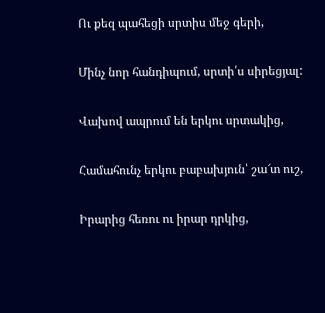Ու քեզ պահեցի սրտիս մեջ գերի,

Մինչ նոր հանդիպում, սրտի՛ս սիրեցյալ:

Վախով ապրում են երկու սրտակից,

Համահունչ երկու բաբախյուն՝ շա՜տ ուշ,

Իրարից հեռու ու իրար դրկից,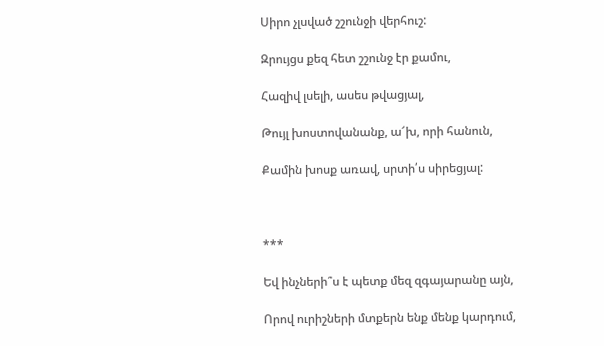Սիրո չլսված շշունջի վերհուշ:

Զրույցս քեզ հետ շշունջ էր քամու,

Հազիվ լսելի, ասես թվացյալ,

Թույլ խոստովանանք, ա՜խ, որի հանուն,

Քամին խոսք առավ, սրտի՛ս սիրեցյալ:



***

Եվ ինչների՞ս է պետք մեզ զգայարանը այն,

Որով ուրիշների մտքերն ենք մենք կարդում,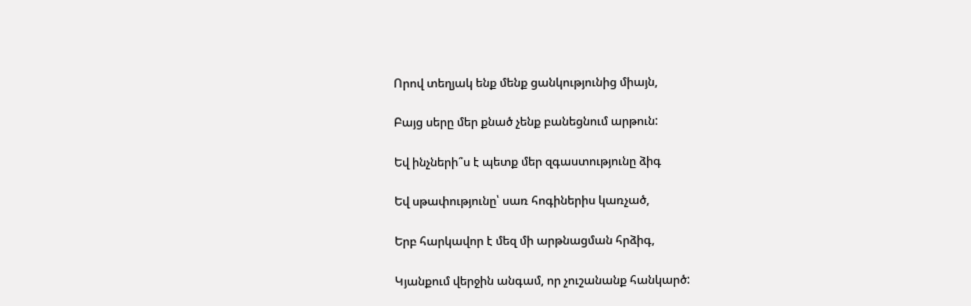Որով տեղյակ ենք մենք ցանկությունից միայն,

Բայց սերը մեր քնած չենք բանեցնում արթուն:

Եվ ինչների՞ս է պետք մեր զգաստությունը ձիգ

Եվ սթափությունը՝ սառ հոգիներիս կառչած,

Երբ հարկավոր է մեզ մի արթնացման հրձիգ,

Կյանքում վերջին անգամ, որ չուշանանք հանկարծ: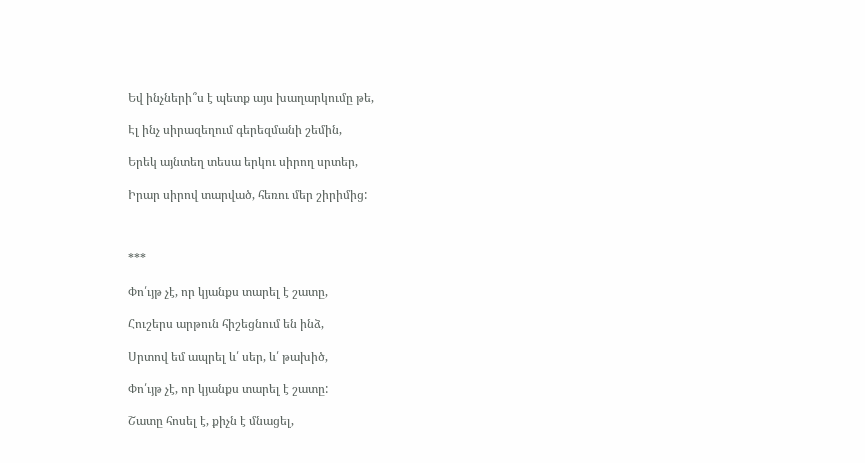Եվ ինչների՞ս է պետք այս խաղարկումը թե,

Էլ ինչ սիրազեղում գերեզմանի շեմին,

Երեկ այնտեղ տեսա երկու սիրող սրտեր,

Իրար սիրով տարված, հեռու մեր շիրիմից:



***

Փո՛ւյթ չէ, որ կյանքս տարել է շատը,

Հուշերս արթուն հիշեցնում են ինձ,

Սրտով եմ ապրել և՛ սեր, և՛ թախիծ,

Փո՛ւյթ չէ, որ կյանքս տարել է շատը:

Շատը հոսել է, քիչն է մնացել,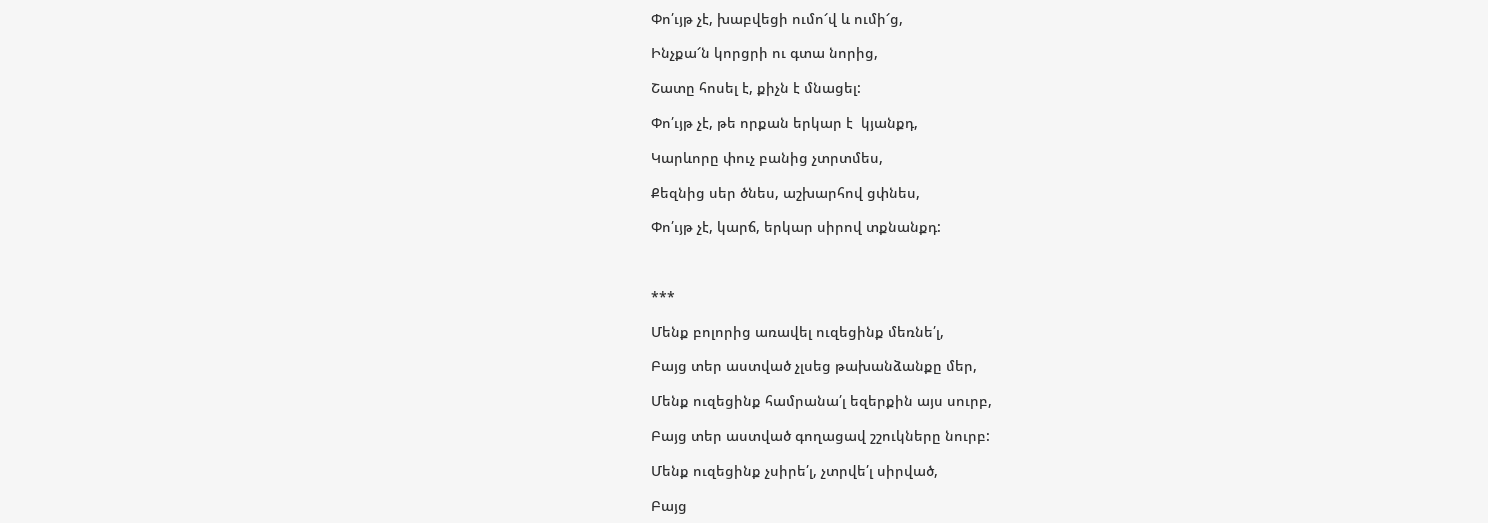Փո՛ւյթ չէ, խաբվեցի ումո՜վ և ումի՜ց,

Ինչքա՜ն կորցրի ու գտա նորից,

Շատը հոսել է, քիչն է մնացել:

Փո՛ւյթ չէ, թե որքան երկար է  կյանքդ,

Կարևորը փուչ բանից չտրտմես,

Քեզնից սեր ծնես, աշխարհով ցփնես,

Փո՛ւյթ չէ, կարճ, երկար սիրով տքնանքդ:



***

Մենք բոլորից առավել ուզեցինք մեռնե՛լ,

Բայց տեր աստված չլսեց թախանձանքը մեր,

Մենք ուզեցինք համրանա՛լ եզերքին այս սուրբ,

Բայց տեր աստված գողացավ շշուկները նուրբ:

Մենք ուզեցինք չսիրե՛լ, չտրվե՛լ սիրված,

Բայց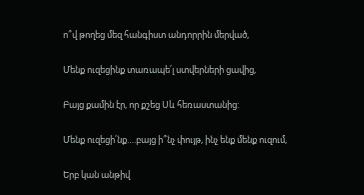ո՞վ թողեց մեզ հանգիստ անդորրին մերված,

Մենք ուզեցինք տառապե՛լ ստվերների ցավից,

Բայց քամին էր, որ քշեց Սև հեռաստանից:

Մենք ուզեցի՛նք….բայց ի՞նչ փույթ, ինչ ենք մենք ուզում,

Երբ կան անթիվ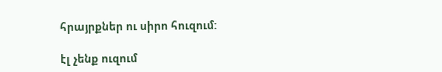հրայրքներ ու սիրո հուզում:

էլ չենք ուզում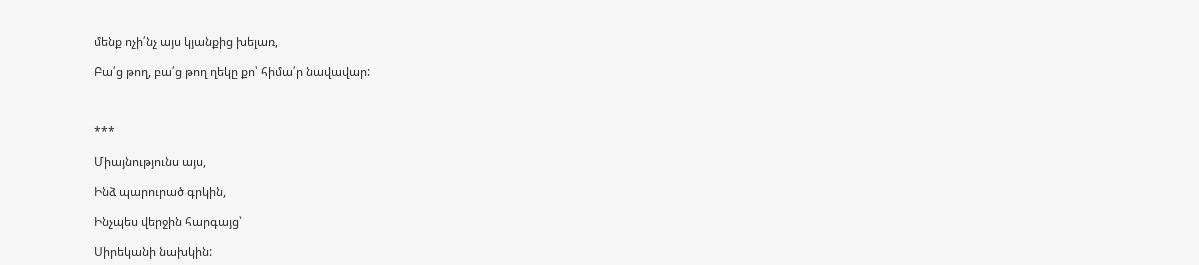մենք ոչի՛նչ այս կյանքից խելառ,

Բա՛ց թող, բա՛ց թող ղեկը քո՝ հիմա՛ր նավավար:



***

Միայնությունս այս,

Ինձ պարուրած գրկին,

Ինչպես վերջին հարգայց՝

Սիրեկանի նախկին: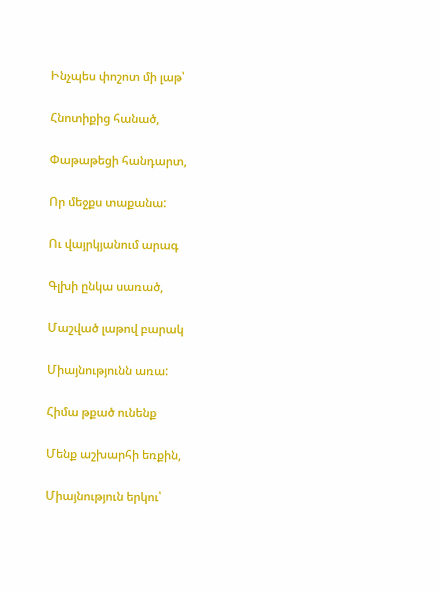Ինչպես փոշոտ մի լաթ՝

Հնոտիքից հանած,

Փաթաթեցի հանդարտ,

Որ մեջքս տաքանա:

Ու վայրկյանում արագ

Գլխի ընկա սառած,

Մաշված լաթով բարակ

Միայնությունն առա:

Հիմա թքած ունենք

Մենք աշխարհի եռքին,

Միայնություն երկու՝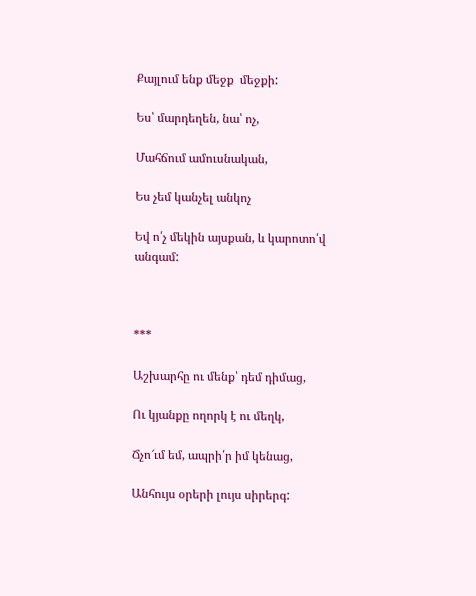Քայլում ենք մեջք  մեջքի:

Ես՝ մարդեղեն, նա՝ ոչ,

Մահճում ամուսնական,

Ես չեմ կանչել անկոչ

Եվ ո՛չ մեկին այսքան, և կարոտո՛վ անգամ:



***

Աշխարհը ու մենք՝ դեմ դիմաց,

Ու կյանքը ողորկ է ու մեղկ,

Ճչո՜ւմ եմ, ապրի՛ր իմ կենաց,

Անհույս օրերի լույս սիրերգ: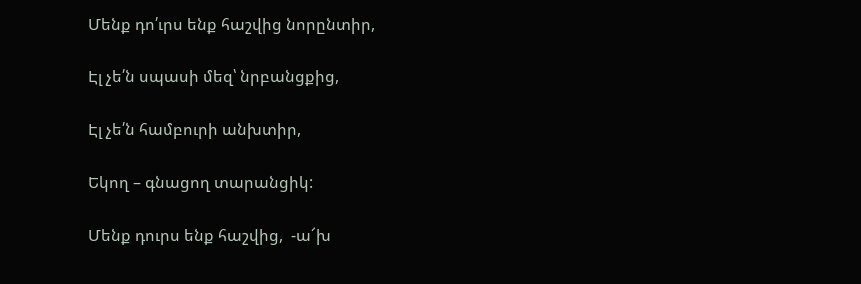Մենք դո՛ւրս ենք հաշվից նորընտիր,

Էլ չե՛ն սպասի մեզ՝ նրբանցքից,

Էլ չե՛ն համբուրի անխտիր,

Եկող – գնացող տարանցիկ:

Մենք դուրս ենք հաշվից,  -ա՜խ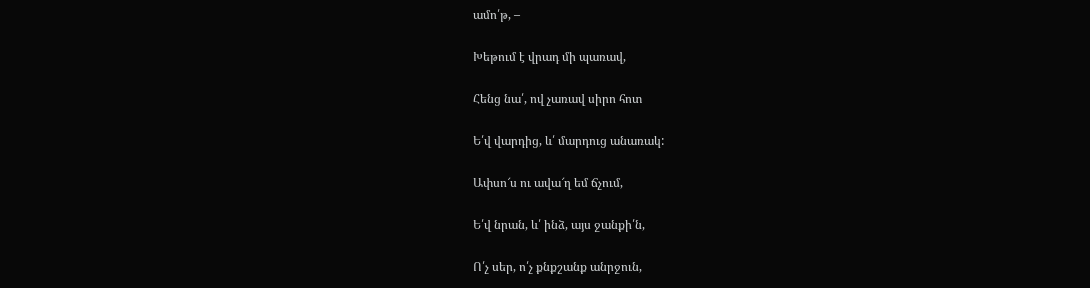ամո՛թ, –

Խեթում է վրադ մի պառավ,

Հենց նա՛, ով չառավ սիրո հոտ

Ե՛վ վարդից, և՛ մարդուց անառակ:

Ափսո՜ս ու ավա՜ղ եմ ճչում,

Ե՛վ նրան, և՛ ինձ, այս ջանքի՛ն,

Ո՛չ սեր, ո՛չ քնքշանք անրջուն,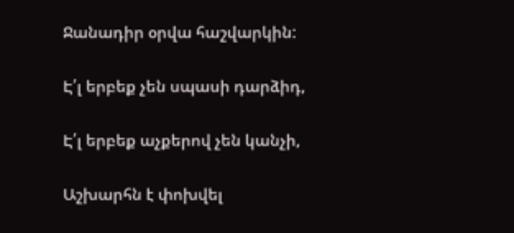Ջանադիր օրվա հաշվարկին:

Է՛լ երբեք չեն սպասի դարձիդ,

Է՛լ երբեք աչքերով չեն կանչի,

Աշխարհն է փոխվել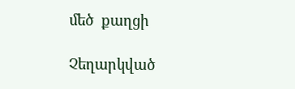մեծ  քաղցի

Չեղարկված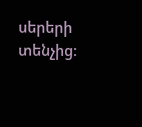սերերի տենչից։